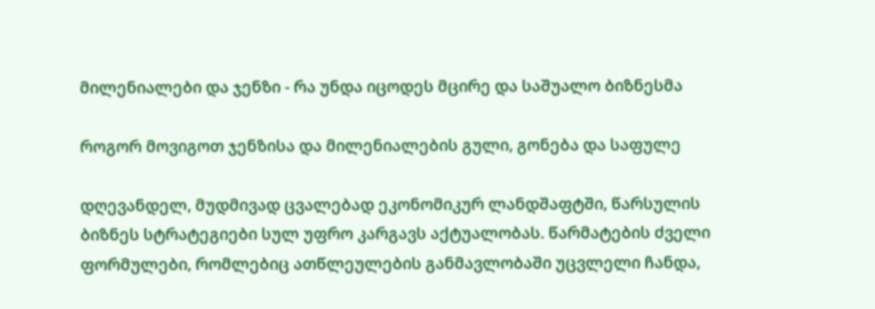მილენიალები და ჯენზი - რა უნდა იცოდეს მცირე და საშუალო ბიზნესმა

როგორ მოვიგოთ ჯენზისა და მილენიალების გული, გონება და საფულე

დღევანდელ, მუდმივად ცვალებად ეკონომიკურ ლანდშაფტში, წარსულის ბიზნეს სტრატეგიები სულ უფრო კარგავს აქტუალობას. წარმატების ძველი ფორმულები, რომლებიც ათწლეულების განმავლობაში უცვლელი ჩანდა,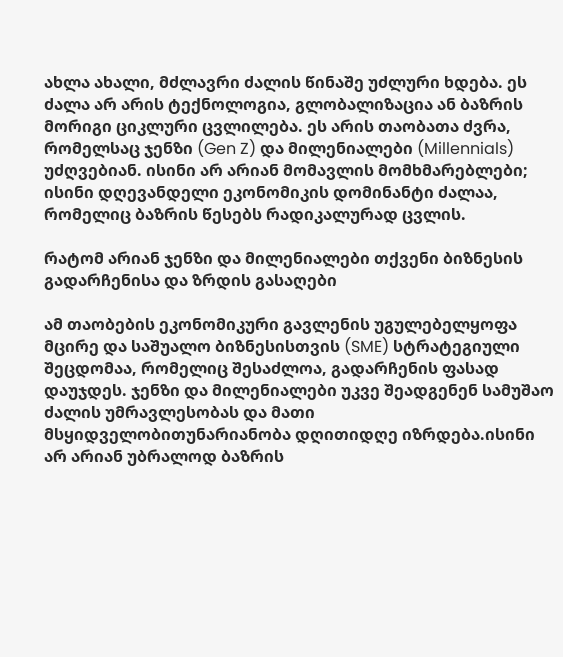ახლა ახალი, მძლავრი ძალის წინაშე უძლური ხდება. ეს ძალა არ არის ტექნოლოგია, გლობალიზაცია ან ბაზრის მორიგი ციკლური ცვლილება. ეს არის თაობათა ძვრა, რომელსაც ჯენზი (Gen Z) და მილენიალები (Millennials) უძღვებიან. ისინი არ არიან მომავლის მომხმარებლები; ისინი დღევანდელი ეკონომიკის დომინანტი ძალაა, რომელიც ბაზრის წესებს რადიკალურად ცვლის.

რატომ არიან ჯენზი და მილენიალები თქვენი ბიზნესის გადარჩენისა და ზრდის გასაღები

ამ თაობების ეკონომიკური გავლენის უგულებელყოფა მცირე და საშუალო ბიზნესისთვის (SME) სტრატეგიული შეცდომაა, რომელიც შესაძლოა, გადარჩენის ფასად დაუჯდეს. ჯენზი და მილენიალები უკვე შეადგენენ სამუშაო ძალის უმრავლესობას და მათი მსყიდველობითუნარიანობა დღითიდღე იზრდება.ისინი არ არიან უბრალოდ ბაზრის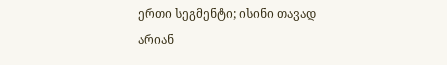ერთი სეგმენტი; ისინი თავად არიან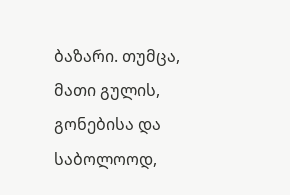ბაზარი. თუმცა, მათი გულის, გონებისა და საბოლოოდ,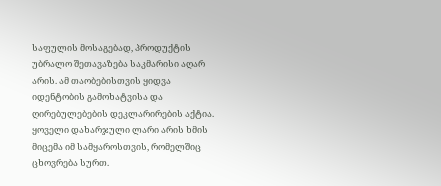საფულის მოსაგებად, პროდუქტის უბრალო შეთავაზება საკმარისი აღარ არის. ამ თაობებისთვის ყიდვა იდენტობის გამოხატვისა და ღირებულებების დეკლარირების აქტია. ყოველი დახარჯული ლარი არის ხმის მიცემა იმ სამყაროსთვის, რომელშიც ცხოვრება სურთ.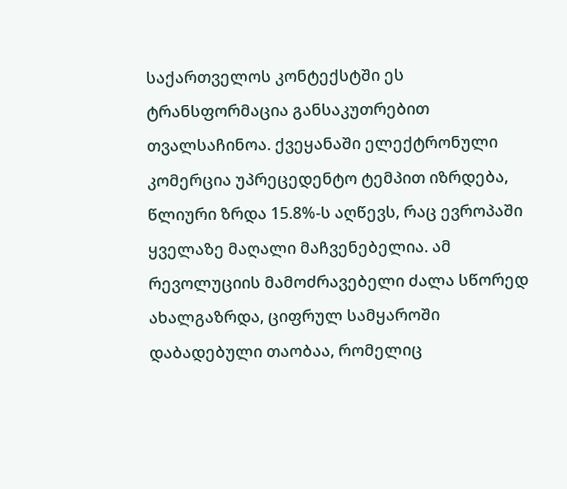საქართველოს კონტექსტში ეს ტრანსფორმაცია განსაკუთრებით თვალსაჩინოა. ქვეყანაში ელექტრონული კომერცია უპრეცედენტო ტემპით იზრდება, წლიური ზრდა 15.8%-ს აღწევს, რაც ევროპაში ყველაზე მაღალი მაჩვენებელია. ამ რევოლუციის მამოძრავებელი ძალა სწორედ ახალგაზრდა, ციფრულ სამყაროში დაბადებული თაობაა, რომელიც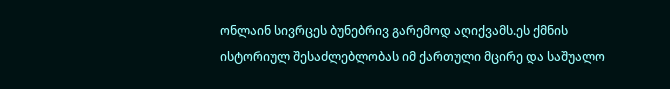ონლაინ სივრცეს ბუნებრივ გარემოდ აღიქვამს.ეს ქმნის ისტორიულ შესაძლებლობას იმ ქართული მცირე და საშუალო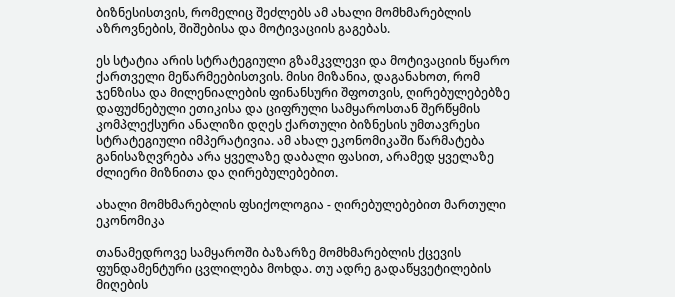ბიზნესისთვის, რომელიც შეძლებს ამ ახალი მომხმარებლის აზროვნების, შიშებისა და მოტივაციის გაგებას.

ეს სტატია არის სტრატეგიული გზამკვლევი და მოტივაციის წყარო ქართველი მეწარმეებისთვის. მისი მიზანია, დაგანახოთ, რომ ჯენზისა და მილენიალების ფინანსური შფოთვის, ღირებულებებზე დაფუძნებული ეთიკისა და ციფრული სამყაროსთან შერწყმის კომპლექსური ანალიზი დღეს ქართული ბიზნესის უმთავრესი სტრატეგიული იმპერატივია. ამ ახალ ეკონომიკაში წარმატება განისაზღვრება არა ყველაზე დაბალი ფასით, არამედ ყველაზე ძლიერი მიზნითა და ღირებულებებით.

ახალი მომხმარებლის ფსიქოლოგია - ღირებულებებით მართული ეკონომიკა

თანამედროვე სამყაროში ბაზარზე მომხმარებლის ქცევის ფუნდამენტური ცვლილება მოხდა. თუ ადრე გადაწყვეტილების მიღების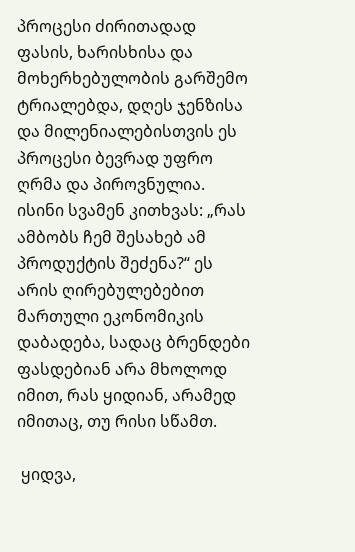პროცესი ძირითადად ფასის, ხარისხისა და მოხერხებულობის გარშემო ტრიალებდა, დღეს ჯენზისა და მილენიალებისთვის ეს პროცესი ბევრად უფრო ღრმა და პიროვნულია. ისინი სვამენ კითხვას: „რას ამბობს ჩემ შესახებ ამ პროდუქტის შეძენა?“ ეს არის ღირებულებებით მართული ეკონომიკის დაბადება, სადაც ბრენდები ფასდებიან არა მხოლოდ იმით, რას ყიდიან, არამედ იმითაც, თუ რისი სწამთ.

 ყიდვა,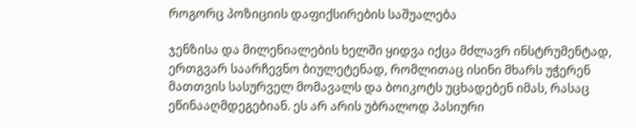როგორც პოზიციის დაფიქსირების საშუალება

ჯენზისა და მილენიალების ხელში ყიდვა იქცა მძლავრ ინსტრუმენტად, ერთგვარ საარჩევნო ბიულეტენად, რომლითაც ისინი მხარს უჭერენ მათთვის სასურველ მომავალს და ბოიკოტს უცხადებენ იმას, რასაც ეწინააღმდეგებიან. ეს არ არის უბრალოდ პასიური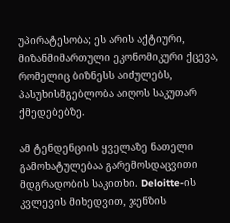უპირატესობა; ეს არის აქტიური, მიზანმიმართული ეკონომიკური ქცევა, რომელიც ბიზნესს აიძულებს, პასუხისმგებლობა აიღოს საკუთარ ქმედებებზე.

ამ ტენდენციის ყველაზე ნათელი გამოხატულებაა გარემოსდაცვითი მდგრადობის საკითხი. Deloitte-ის კვლევის მიხედვით, ჯენზის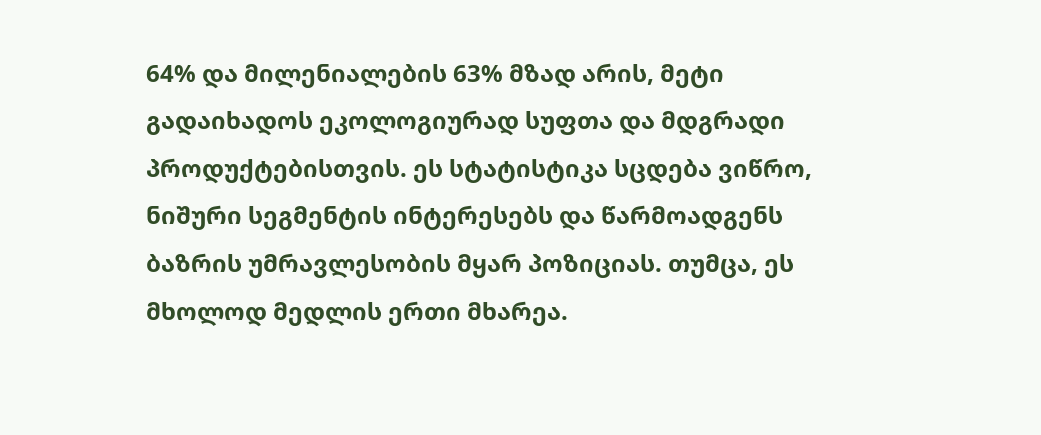64% და მილენიალების 63% მზად არის, მეტი გადაიხადოს ეკოლოგიურად სუფთა და მდგრადი პროდუქტებისთვის. ეს სტატისტიკა სცდება ვიწრო, ნიშური სეგმენტის ინტერესებს და წარმოადგენს ბაზრის უმრავლესობის მყარ პოზიციას. თუმცა, ეს მხოლოდ მედლის ერთი მხარეა.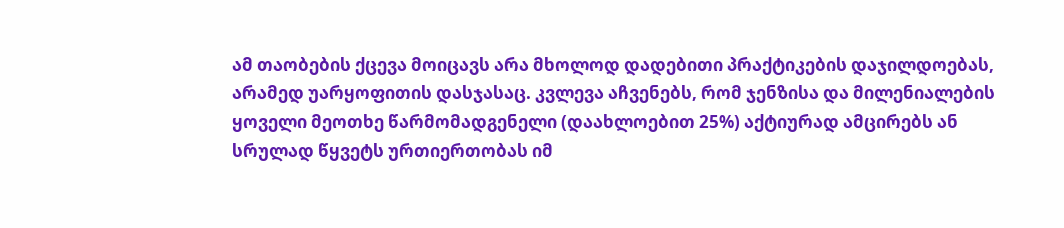ამ თაობების ქცევა მოიცავს არა მხოლოდ დადებითი პრაქტიკების დაჯილდოებას, არამედ უარყოფითის დასჯასაც. კვლევა აჩვენებს, რომ ჯენზისა და მილენიალების ყოველი მეოთხე წარმომადგენელი (დაახლოებით 25%) აქტიურად ამცირებს ან სრულად წყვეტს ურთიერთობას იმ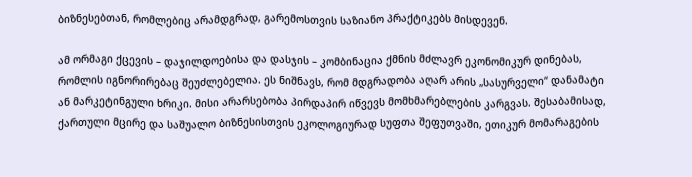ბიზნესებთან, რომლებიც არამდგრად, გარემოსთვის საზიანო პრაქტიკებს მისდევენ.

ამ ორმაგი ქცევის – დაჯილდოებისა და დასჯის – კომბინაცია ქმნის მძლავრ ეკონომიკურ დინებას, რომლის იგნორირებაც შეუძლებელია. ეს ნიშნავს, რომ მდგრადობა აღარ არის „სასურველი“ დანამატი ან მარკეტინგული ხრიკი. მისი არარსებობა პირდაპირ იწვევს მომხმარებლების კარგვას. შესაბამისად, ქართული მცირე და საშუალო ბიზნესისთვის ეკოლოგიურად სუფთა შეფუთვაში, ეთიკურ მომარაგების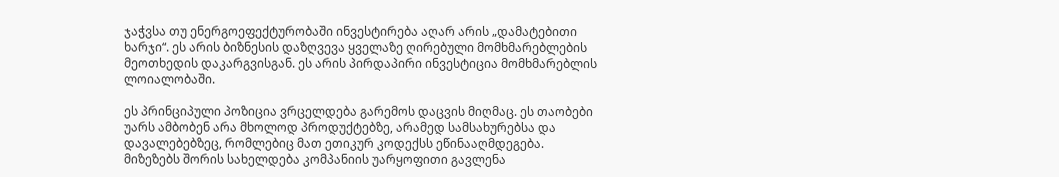ჯაჭვსა თუ ენერგოეფექტურობაში ინვესტირება აღარ არის „დამატებითი ხარჯი“. ეს არის ბიზნესის დაზღვევა ყველაზე ღირებული მომხმარებლების მეოთხედის დაკარგვისგან. ეს არის პირდაპირი ინვესტიცია მომხმარებლის ლოიალობაში.

ეს პრინციპული პოზიცია ვრცელდება გარემოს დაცვის მიღმაც. ეს თაობები უარს ამბობენ არა მხოლოდ პროდუქტებზე, არამედ სამსახურებსა და დავალებებზეც, რომლებიც მათ ეთიკურ კოდექსს ეწინააღმდეგება. მიზეზებს შორის სახელდება კომპანიის უარყოფითი გავლენა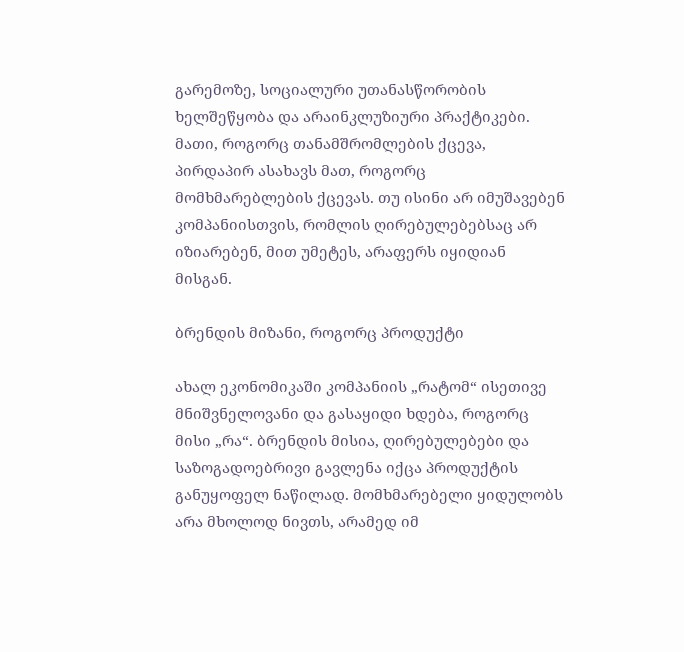გარემოზე, სოციალური უთანასწორობის ხელშეწყობა და არაინკლუზიური პრაქტიკები. მათი, როგორც თანამშრომლების ქცევა, პირდაპირ ასახავს მათ, როგორც მომხმარებლების ქცევას. თუ ისინი არ იმუშავებენ კომპანიისთვის, რომლის ღირებულებებსაც არ იზიარებენ, მით უმეტეს, არაფერს იყიდიან მისგან.

ბრენდის მიზანი, როგორც პროდუქტი

ახალ ეკონომიკაში კომპანიის „რატომ“ ისეთივე მნიშვნელოვანი და გასაყიდი ხდება, როგორც მისი „რა“. ბრენდის მისია, ღირებულებები და საზოგადოებრივი გავლენა იქცა პროდუქტის განუყოფელ ნაწილად. მომხმარებელი ყიდულობს არა მხოლოდ ნივთს, არამედ იმ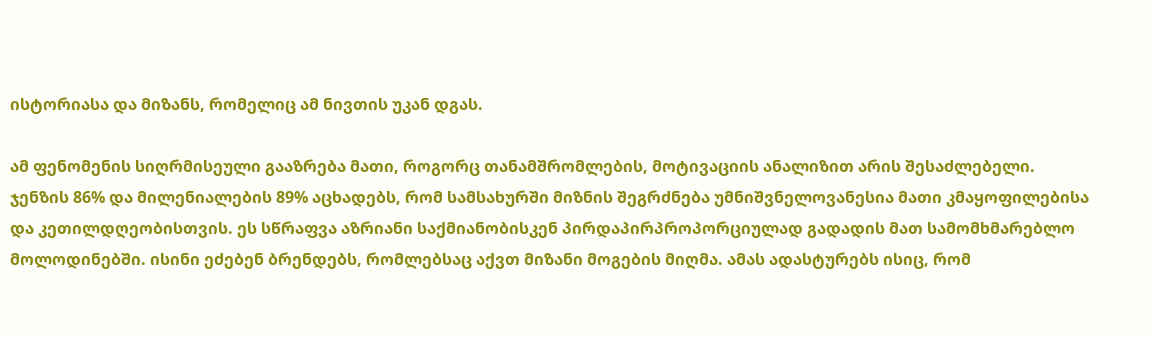ისტორიასა და მიზანს, რომელიც ამ ნივთის უკან დგას.

ამ ფენომენის სიღრმისეული გააზრება მათი, როგორც თანამშრომლების, მოტივაციის ანალიზით არის შესაძლებელი. ჯენზის 86% და მილენიალების 89% აცხადებს, რომ სამსახურში მიზნის შეგრძნება უმნიშვნელოვანესია მათი კმაყოფილებისა და კეთილდღეობისთვის. ეს სწრაფვა აზრიანი საქმიანობისკენ პირდაპირპროპორციულად გადადის მათ სამომხმარებლო მოლოდინებში. ისინი ეძებენ ბრენდებს, რომლებსაც აქვთ მიზანი მოგების მიღმა. ამას ადასტურებს ისიც, რომ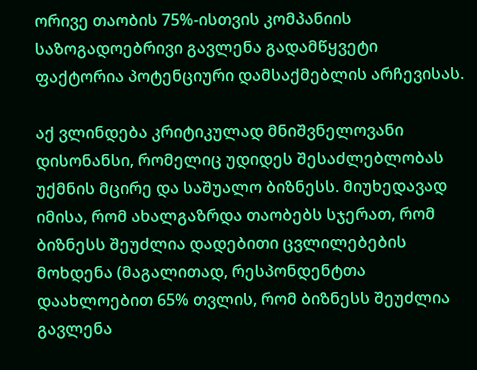ორივე თაობის 75%-ისთვის კომპანიის საზოგადოებრივი გავლენა გადამწყვეტი ფაქტორია პოტენციური დამსაქმებლის არჩევისას.

აქ ვლინდება კრიტიკულად მნიშვნელოვანი დისონანსი, რომელიც უდიდეს შესაძლებლობას უქმნის მცირე და საშუალო ბიზნესს. მიუხედავად იმისა, რომ ახალგაზრდა თაობებს სჯერათ, რომ ბიზნესს შეუძლია დადებითი ცვლილებების მოხდენა (მაგალითად, რესპონდენტთა დაახლოებით 65% თვლის, რომ ბიზნესს შეუძლია გავლენა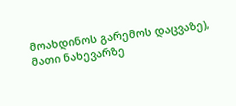მოახდინოს გარემოს დაცვაზე), მათი ნახევარზე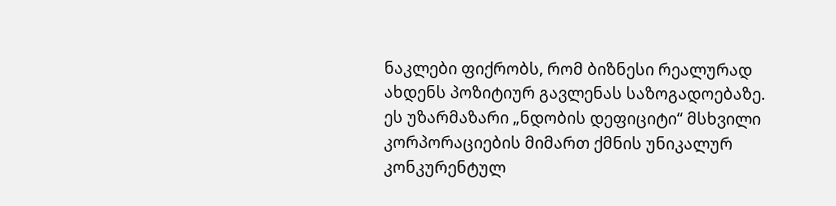ნაკლები ფიქრობს, რომ ბიზნესი რეალურად ახდენს პოზიტიურ გავლენას საზოგადოებაზე. ეს უზარმაზარი „ნდობის დეფიციტი“ მსხვილი კორპორაციების მიმართ ქმნის უნიკალურ კონკურენტულ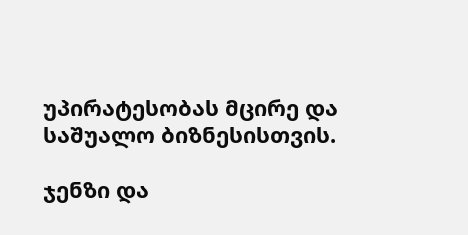უპირატესობას მცირე და საშუალო ბიზნესისთვის.

ჯენზი და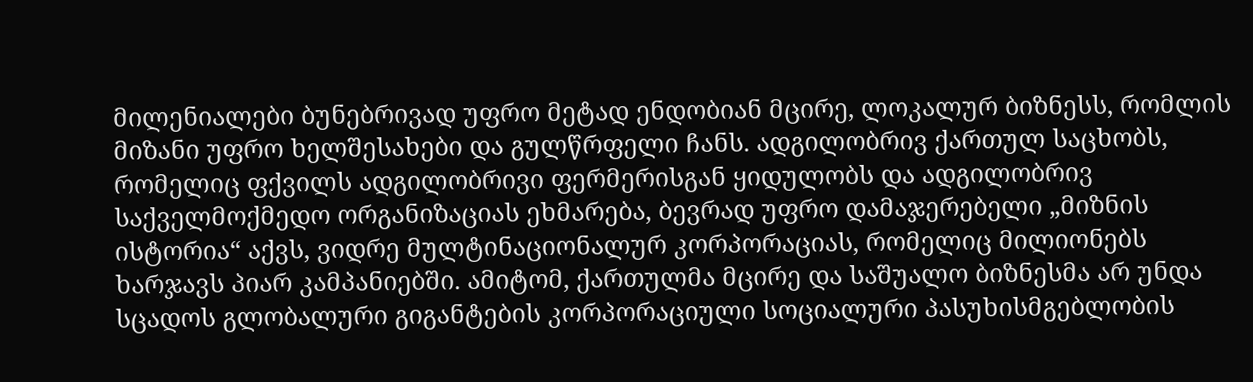მილენიალები ბუნებრივად უფრო მეტად ენდობიან მცირე, ლოკალურ ბიზნესს, რომლის მიზანი უფრო ხელშესახები და გულწრფელი ჩანს. ადგილობრივ ქართულ საცხობს, რომელიც ფქვილს ადგილობრივი ფერმერისგან ყიდულობს და ადგილობრივ საქველმოქმედო ორგანიზაციას ეხმარება, ბევრად უფრო დამაჯერებელი „მიზნის ისტორია“ აქვს, ვიდრე მულტინაციონალურ კორპორაციას, რომელიც მილიონებს ხარჯავს პიარ კამპანიებში. ამიტომ, ქართულმა მცირე და საშუალო ბიზნესმა არ უნდა სცადოს გლობალური გიგანტების კორპორაციული სოციალური პასუხისმგებლობის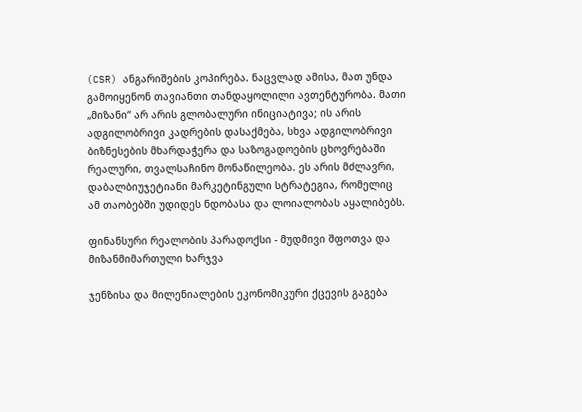(CSR) ანგარიშების კოპირება. ნაცვლად ამისა, მათ უნდა გამოიყენონ თავიანთი თანდაყოლილი ავთენტურობა. მათი „მიზანი“ არ არის გლობალური ინიციატივა; ის არის ადგილობრივი კადრების დასაქმება, სხვა ადგილობრივი ბიზნესების მხარდაჭერა და საზოგადოების ცხოვრებაში რეალური, თვალსაჩინო მონაწილეობა. ეს არის მძლავრი, დაბალბიუჯეტიანი მარკეტინგული სტრატეგია, რომელიც ამ თაობებში უდიდეს ნდობასა და ლოიალობას აყალიბებს.

ფინანსური რეალობის პარადოქსი - მუდმივი შფოთვა და მიზანმიმართული ხარჯვა

ჯენზისა და მილენიალების ეკონომიკური ქცევის გაგება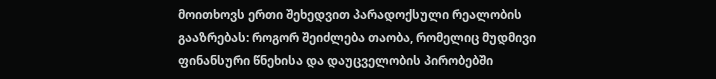მოითხოვს ერთი შეხედვით პარადოქსული რეალობის გააზრებას: როგორ შეიძლება თაობა, რომელიც მუდმივი ფინანსური წნეხისა და დაუცველობის პირობებში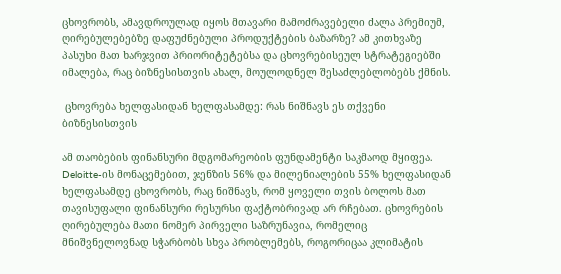ცხოვრობს, ამავდროულად იყოს მთავარი მამოძრავებელი ძალა პრემიუმ, ღირებულებებზე დაფუძნებული პროდუქტების ბაზარზე? ამ კითხვაზე პასუხი მათ ხარჯვით პრიორიტეტებსა და ცხოვრებისეულ სტრატეგიებში იმალება, რაც ბიზნესისთვის ახალ, მოულოდნელ შესაძლებლობებს ქმნის.

 ცხოვრება ხელფასიდან ხელფასამდე: რას ნიშნავს ეს თქვენი ბიზნესისთვის

ამ თაობების ფინანსური მდგომარეობის ფუნდამენტი საკმაოდ მყიფეა. Deloitte-ის მონაცემებით, ჯენზის 56% და მილენიალების 55% ხელფასიდან ხელფასამდე ცხოვრობს, რაც ნიშნავს, რომ ყოველი თვის ბოლოს მათ თავისუფალი ფინანსური რესურსი ფაქტობრივად არ რჩებათ. ცხოვრების ღირებულება მათი ნომერ პირველი საზრუნავია, რომელიც მნიშვნელოვნად სჭარბობს სხვა პრობლემებს, როგორიცაა კლიმატის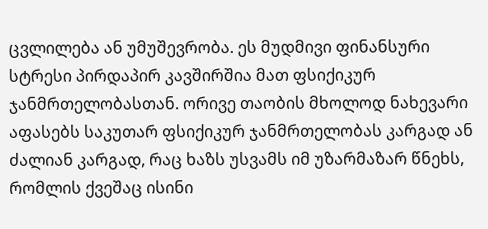ცვლილება ან უმუშევრობა. ეს მუდმივი ფინანსური სტრესი პირდაპირ კავშირშია მათ ფსიქიკურ ჯანმრთელობასთან. ორივე თაობის მხოლოდ ნახევარი აფასებს საკუთარ ფსიქიკურ ჯანმრთელობას კარგად ან ძალიან კარგად, რაც ხაზს უსვამს იმ უზარმაზარ წნეხს, რომლის ქვეშაც ისინი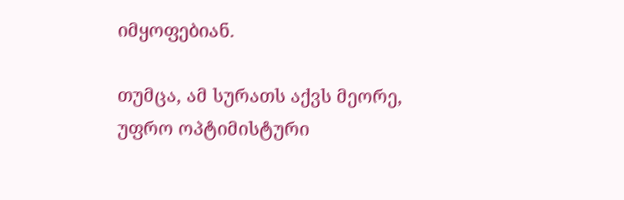იმყოფებიან.

თუმცა, ამ სურათს აქვს მეორე, უფრო ოპტიმისტური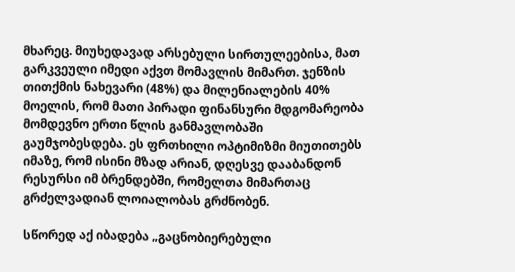მხარეც. მიუხედავად არსებული სირთულეებისა, მათ გარკვეული იმედი აქვთ მომავლის მიმართ. ჯენზის თითქმის ნახევარი (48%) და მილენიალების 40% მოელის, რომ მათი პირადი ფინანსური მდგომარეობა მომდევნო ერთი წლის განმავლობაში გაუმჯობესდება. ეს ფრთხილი ოპტიმიზმი მიუთითებს იმაზე, რომ ისინი მზად არიან, დღესვე დააბანდონ რესურსი იმ ბრენდებში, რომელთა მიმართაც გრძელვადიან ლოიალობას გრძნობენ.

სწორედ აქ იბადება „გაცნობიერებული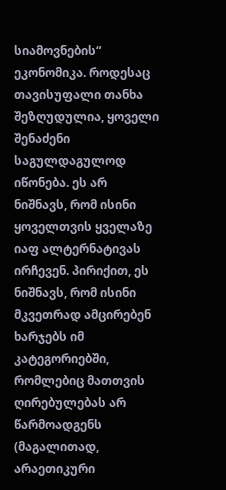სიამოვნების“ ეკონომიკა. როდესაც თავისუფალი თანხა შეზღუდულია, ყოველი შენაძენი საგულდაგულოდ იწონება. ეს არ ნიშნავს, რომ ისინი ყოველთვის ყველაზე იაფ ალტერნატივას ირჩევენ. პირიქით, ეს ნიშნავს, რომ ისინი მკვეთრად ამცირებენ ხარჯებს იმ კატეგორიებში, რომლებიც მათთვის ღირებულებას არ წარმოადგენს (მაგალითად, არაეთიკური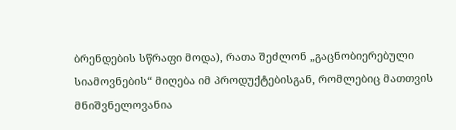ბრენდების სწრაფი მოდა), რათა შეძლონ „გაცნობიერებული სიამოვნების“ მიღება იმ პროდუქტებისგან, რომლებიც მათთვის მნიშვნელოვანია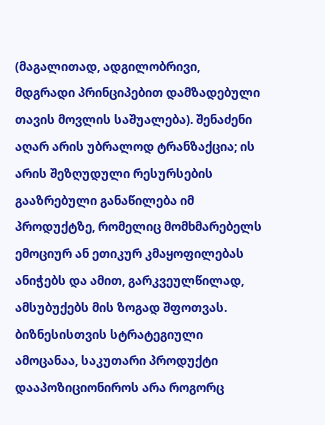(მაგალითად, ადგილობრივი, მდგრადი პრინციპებით დამზადებული თავის მოვლის საშუალება). შენაძენი აღარ არის უბრალოდ ტრანზაქცია; ის არის შეზღუდული რესურსების გააზრებული განაწილება იმ პროდუქტზე, რომელიც მომხმარებელს ემოციურ ან ეთიკურ კმაყოფილებას ანიჭებს და ამით, გარკვეულწილად, ამსუბუქებს მის ზოგად შფოთვას. ბიზნესისთვის სტრატეგიული ამოცანაა, საკუთარი პროდუქტი დააპოზიციონიროს არა როგორც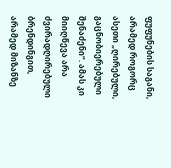ფუფუნების საგანი, არამედ როგორც ასეთი „ღირებული, გაცნობიერებული შენაძენი“. ამას კი მიიღწევა არა ძვირადღირებული ბრენდინგით, არამედ მიზანზე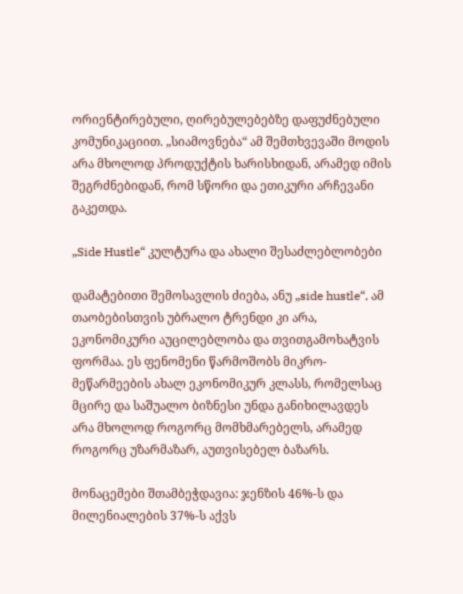ორიენტირებული, ღირებულებებზე დაფუძნებული კომუნიკაციით. „სიამოვნება“ ამ შემთხვევაში მოდის არა მხოლოდ პროდუქტის ხარისხიდან, არამედ იმის შეგრძნებიდან, რომ სწორი და ეთიკური არჩევანი გაკეთდა.

„Side Hustle“ კულტურა და ახალი შესაძლებლობები

დამატებითი შემოსავლის ძიება, ანუ „side hustle“, ამ თაობებისთვის უბრალო ტრენდი კი არა, ეკონომიკური აუცილებლობა და თვითგამოხატვის ფორმაა. ეს ფენომენი წარმოშობს მიკრო-მეწარმეების ახალ ეკონომიკურ კლასს, რომელსაც მცირე და საშუალო ბიზნესი უნდა განიხილავდეს არა მხოლოდ როგორც მომხმარებელს, არამედ როგორც უზარმაზარ, აუთვისებელ ბაზარს.

მონაცემები შთამბეჭდავია: ჯენზის 46%-ს და მილენიალების 37%-ს აქვს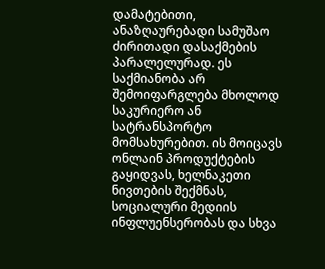დამატებითი, ანაზღაურებადი სამუშაო ძირითადი დასაქმების პარალელურად. ეს საქმიანობა არ შემოიფარგლება მხოლოდ საკურიერო ან სატრანსპორტო მომსახურებით. ის მოიცავს ონლაინ პროდუქტების გაყიდვას, ხელნაკეთი ნივთების შექმნას, სოციალური მედიის ინფლუენსერობას და სხვა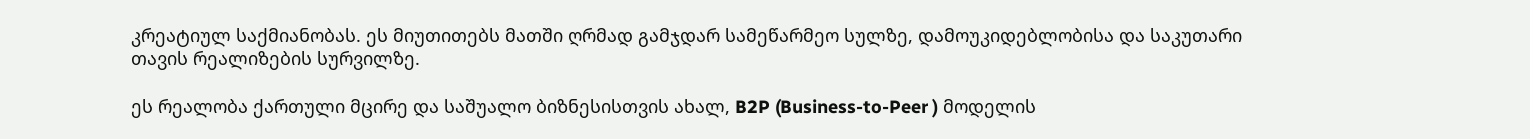კრეატიულ საქმიანობას. ეს მიუთითებს მათში ღრმად გამჯდარ სამეწარმეო სულზე, დამოუკიდებლობისა და საკუთარი თავის რეალიზების სურვილზე.

ეს რეალობა ქართული მცირე და საშუალო ბიზნესისთვის ახალ, B2P (Business-to-Peer ) მოდელის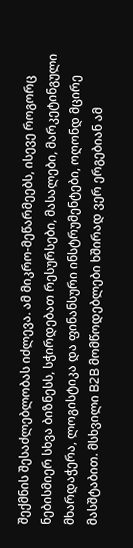შექმნის შესაძლებლობას იძლევა. ამ მიკრო-მეწარმეებს, ისევე როგორც ნებისმიერ სხვა ბიზნესს, სჭირდებათ რესურსები, მასალები, მარკეტინგული მხარდაჭერა, ლოგისტიკა და ფინანსური ინსტრუმენტები, ოღონდ მცირე მასშტაბით. მსხვილი B2B მომწოდებლები ხშირად ვერ ერგებიან ამ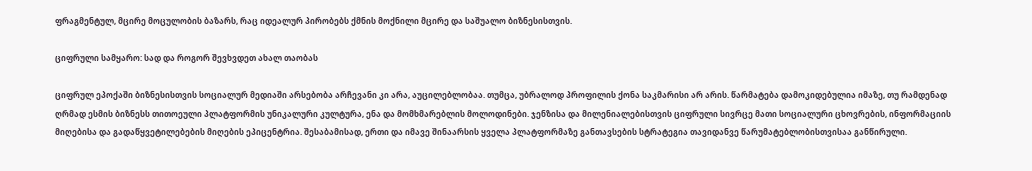ფრაგმენტულ, მცირე მოცულობის ბაზარს, რაც იდეალურ პირობებს ქმნის მოქნილი მცირე და საშუალო ბიზნესისთვის.

ციფრული სამყარო: სად და როგორ შევხვდეთ ახალ თაობას

ციფრულ ეპოქაში ბიზნესისთვის სოციალურ მედიაში არსებობა არჩევანი კი არა, აუცილებლობაა. თუმცა, უბრალოდ პროფილის ქონა საკმარისი არ არის. წარმატება დამოკიდებულია იმაზე, თუ რამდენად ღრმად ესმის ბიზნესს თითოეული პლატფორმის უნიკალური კულტურა, ენა და მომხმარებლის მოლოდინები. ჯენზისა და მილენიალებისთვის ციფრული სივრცე მათი სოციალური ცხოვრების, ინფორმაციის მიღებისა და გადაწყვეტილებების მიღების ეპიცენტრია. შესაბამისად, ერთი და იმავე შინაარსის ყველა პლატფორმაზე განთავსების სტრატეგია თავიდანვე წარუმატებლობისთვისაა განწირული.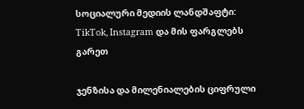სოციალური მედიის ლანდშაფტი: TikTok, Instagram და მის ფარგლებს გარეთ

ჯენზისა და მილენიალების ციფრული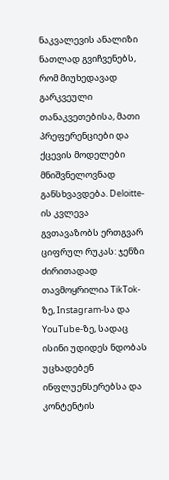ნაკვალევის ანალიზი ნათლად გვიჩვენებს, რომ მიუხედავად გარკვეული თანაკვეთებისა, მათი პრეფერენციები და ქცევის მოდელები მნიშვნელოვნად განსხვავდება. Deloitte-ის კვლევა გვთავაზობს ერთგვარ ციფრულ რუკას: ჯენზი ძირითადად თავმოყრილია TikTok-ზე, Instagram-სა და YouTube-ზე, სადაც ისინი უდიდეს ნდობას უცხადებენ ინფლუენსერებსა და კონტენტის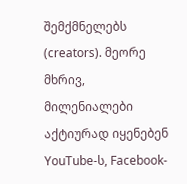შემქმნელებს (creators). მეორე მხრივ, მილენიალები აქტიურად იყენებენ YouTube-ს, Facebook-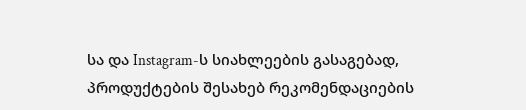სა და Instagram-ს სიახლეების გასაგებად, პროდუქტების შესახებ რეკომენდაციების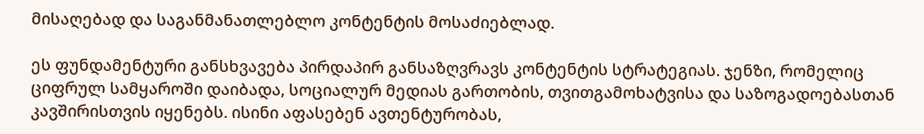მისაღებად და საგანმანათლებლო კონტენტის მოსაძიებლად.

ეს ფუნდამენტური განსხვავება პირდაპირ განსაზღვრავს კონტენტის სტრატეგიას. ჯენზი, რომელიც ციფრულ სამყაროში დაიბადა, სოციალურ მედიას გართობის, თვითგამოხატვისა და საზოგადოებასთან კავშირისთვის იყენებს. ისინი აფასებენ ავთენტურობას,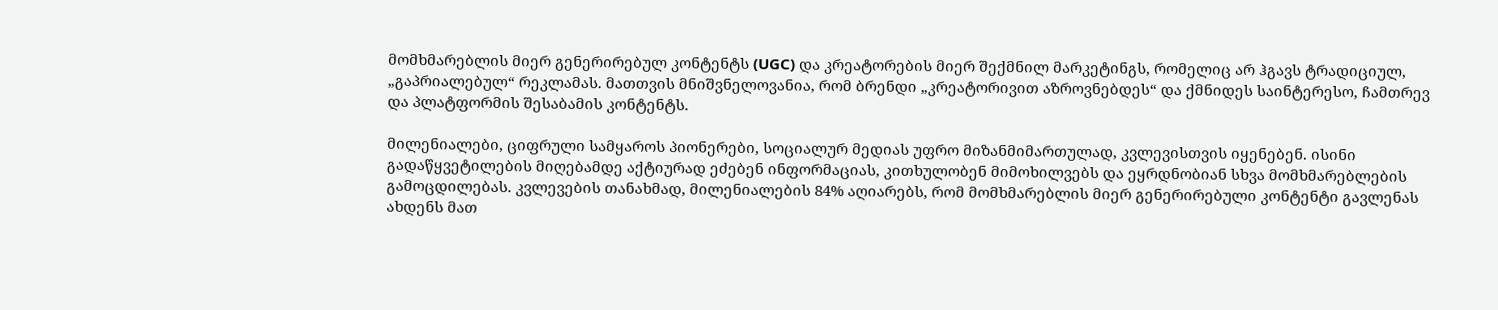მომხმარებლის მიერ გენერირებულ კონტენტს (UGC) და კრეატორების მიერ შექმნილ მარკეტინგს, რომელიც არ ჰგავს ტრადიციულ, „გაპრიალებულ“ რეკლამას. მათთვის მნიშვნელოვანია, რომ ბრენდი „კრეატორივით აზროვნებდეს“ და ქმნიდეს საინტერესო, ჩამთრევ და პლატფორმის შესაბამის კონტენტს.

მილენიალები, ციფრული სამყაროს პიონერები, სოციალურ მედიას უფრო მიზანმიმართულად, კვლევისთვის იყენებენ. ისინი გადაწყვეტილების მიღებამდე აქტიურად ეძებენ ინფორმაციას, კითხულობენ მიმოხილვებს და ეყრდნობიან სხვა მომხმარებლების გამოცდილებას. კვლევების თანახმად, მილენიალების 84% აღიარებს, რომ მომხმარებლის მიერ გენერირებული კონტენტი გავლენას ახდენს მათ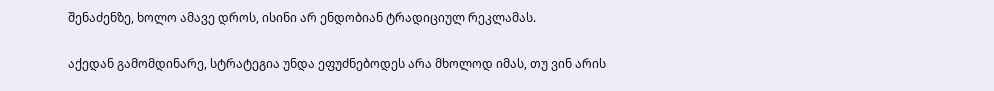შენაძენზე, ხოლო ამავე დროს, ისინი არ ენდობიან ტრადიციულ რეკლამას.

აქედან გამომდინარე, სტრატეგია უნდა ეფუძნებოდეს არა მხოლოდ იმას, თუ ვინ არის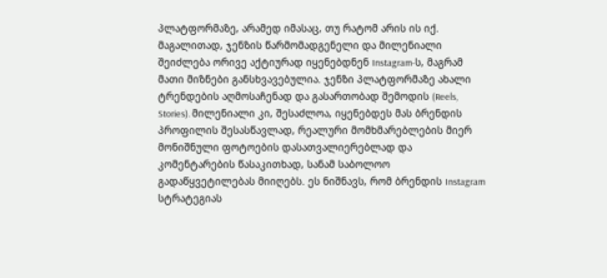პლატფორმაზე, არამედ იმასაც, თუ რატომ არის ის იქ. მაგალითად, ჯენზის წარმომადგენელი და მილენიალი შეიძლება ორივე აქტიურად იყენებდნენ Instagram-ს, მაგრამ მათი მიზნები განსხვავებულია. ჯენზი პლატფორმაზე ახალი ტრენდების აღმოსაჩენად და გასართობად შემოდის (Reels, Stories). მილენიალი კი, შესაძლოა, იყენებდეს მას ბრენდის პროფილის შესასწავლად, რეალური მომხმარებლების მიერ მონიშნული ფოტოების დასათვალიერებლად და კომენტარების წასაკითხად, სანამ საბოლოო გადაწყვეტილებას მიიღებს. ეს ნიშნავს, რომ ბრენდის Instagram სტრატეგიას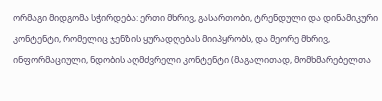ორმაგი მიდგომა სჭირდება: ერთი მხრივ, გასართობი, ტრენდული და დინამიკური კონტენტი, რომელიც ჯენზის ყურადღებას მიიპყრობს, და მეორე მხრივ, ინფორმაციული, ნდობის აღმძვრელი კონტენტი (მაგალითად, მომხმარებელთა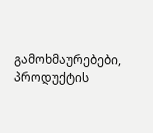გამოხმაურებები, პროდუქტის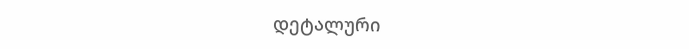დეტალური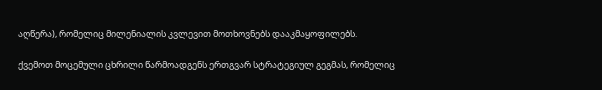აღწერა), რომელიც მილენიალის კვლევით მოთხოვნებს დააკმაყოფილებს.

ქვემოთ მოცემული ცხრილი წარმოადგენს ერთგვარ სტრატეგიულ გეგმას, რომელიც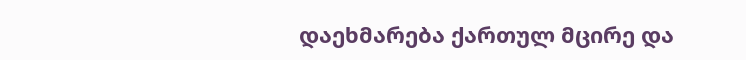დაეხმარება ქართულ მცირე და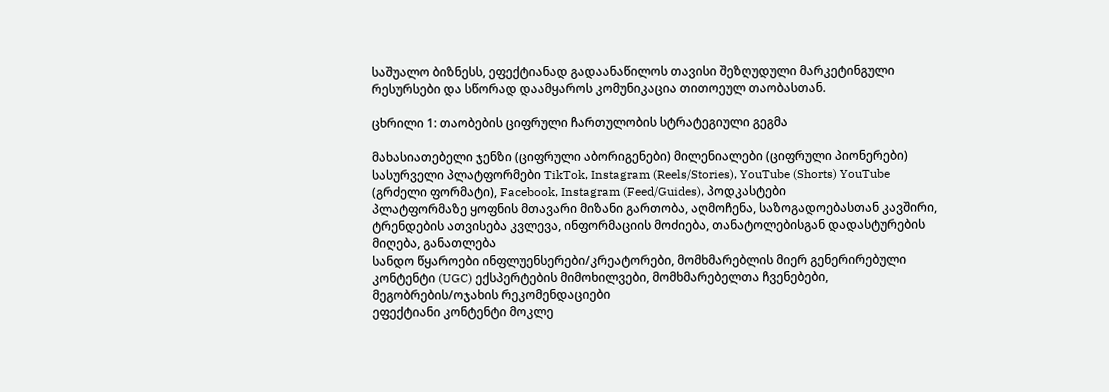საშუალო ბიზნესს, ეფექტიანად გადაანაწილოს თავისი შეზღუდული მარკეტინგული რესურსები და სწორად დაამყაროს კომუნიკაცია თითოეულ თაობასთან.

ცხრილი 1: თაობების ციფრული ჩართულობის სტრატეგიული გეგმა

მახასიათებელი ჯენზი (ციფრული აბორიგენები) მილენიალები (ციფრული პიონერები)
სასურველი პლატფორმები TikTok, Instagram (Reels/Stories), YouTube (Shorts) YouTube (გრძელი ფორმატი), Facebook, Instagram (Feed/Guides), პოდკასტები
პლატფორმაზე ყოფნის მთავარი მიზანი გართობა, აღმოჩენა, საზოგადოებასთან კავშირი, ტრენდების ათვისება კვლევა, ინფორმაციის მოძიება, თანატოლებისგან დადასტურების მიღება, განათლება
სანდო წყაროები ინფლუენსერები/კრეატორები, მომხმარებლის მიერ გენერირებული კონტენტი (UGC) ექსპერტების მიმოხილვები, მომხმარებელთა ჩვენებები, მეგობრების/ოჯახის რეკომენდაციები
ეფექტიანი კონტენტი მოკლე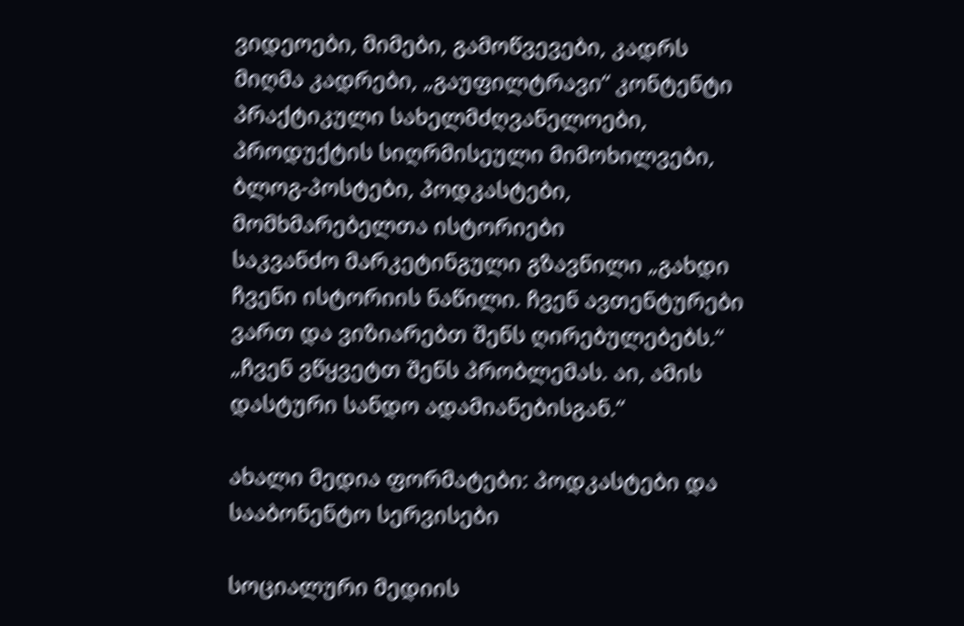ვიდეოები, მიმები, გამოწვევები, კადრს მიღმა კადრები, „გაუფილტრავი“ კონტენტი პრაქტიკული სახელმძღვანელოები, პროდუქტის სიღრმისეული მიმოხილვები, ბლოგ-პოსტები, პოდკასტები, მომხმარებელთა ისტორიები
საკვანძო მარკეტინგული გზავნილი „გახდი ჩვენი ისტორიის ნაწილი. ჩვენ ავთენტურები ვართ და ვიზიარებთ შენს ღირებულებებს.“ „ჩვენ ვწყვეტთ შენს პრობლემას. აი, ამის დასტური სანდო ადამიანებისგან.“

ახალი მედია ფორმატები: პოდკასტები და სააბონენტო სერვისები

სოციალური მედიის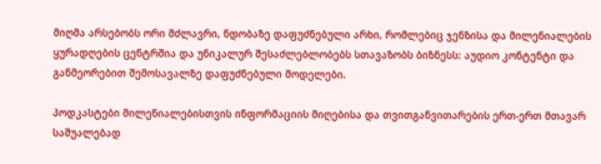მიღმა არსებობს ორი მძლავრი, ნდობაზე დაფუძნებული არხი, რომლებიც ჯენზისა და მილენიალების ყურადღების ცენტრშია და უნიკალურ შესაძლებლობებს სთავაზობს ბიზნესს: აუდიო კონტენტი და განმეორებით შემოსავალზე დაფუძნებული მოდელები.

პოდკასტები მილენიალებისთვის ინფორმაციის მიღებისა და თვითგანვითარების ერთ-ერთ მთავარ საშუალებად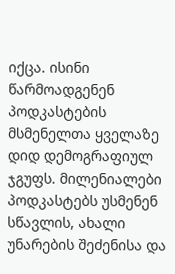იქცა. ისინი წარმოადგენენ პოდკასტების მსმენელთა ყველაზე დიდ დემოგრაფიულ ჯგუფს. მილენიალები პოდკასტებს უსმენენ სწავლის, ახალი უნარების შეძენისა და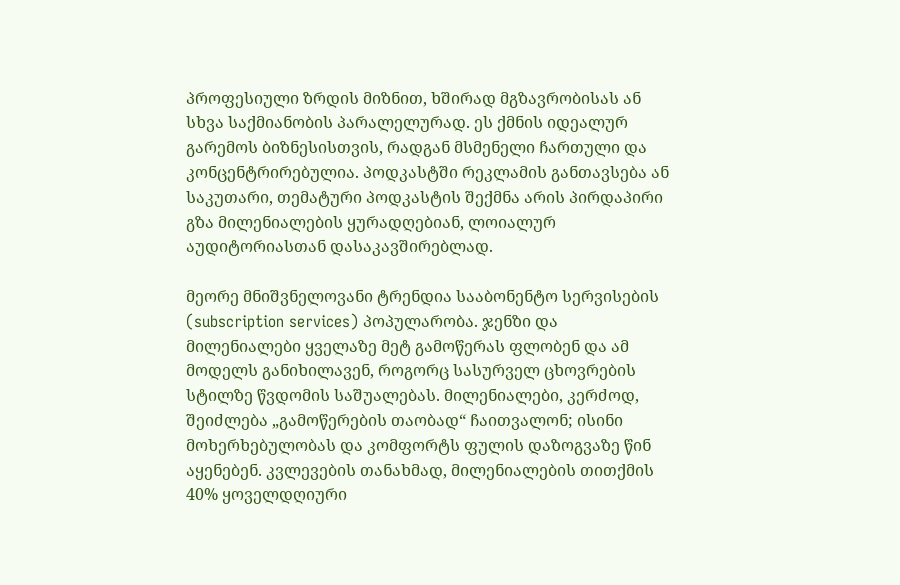პროფესიული ზრდის მიზნით, ხშირად მგზავრობისას ან სხვა საქმიანობის პარალელურად. ეს ქმნის იდეალურ გარემოს ბიზნესისთვის, რადგან მსმენელი ჩართული და კონცენტრირებულია. პოდკასტში რეკლამის განთავსება ან საკუთარი, თემატური პოდკასტის შექმნა არის პირდაპირი გზა მილენიალების ყურადღებიან, ლოიალურ აუდიტორიასთან დასაკავშირებლად.

მეორე მნიშვნელოვანი ტრენდია სააბონენტო სერვისების (subscription services) პოპულარობა. ჯენზი და მილენიალები ყველაზე მეტ გამოწერას ფლობენ და ამ მოდელს განიხილავენ, როგორც სასურველ ცხოვრების სტილზე წვდომის საშუალებას. მილენიალები, კერძოდ, შეიძლება „გამოწერების თაობად“ ჩაითვალონ; ისინი მოხერხებულობას და კომფორტს ფულის დაზოგვაზე წინ აყენებენ. კვლევების თანახმად, მილენიალების თითქმის 40% ყოველდღიური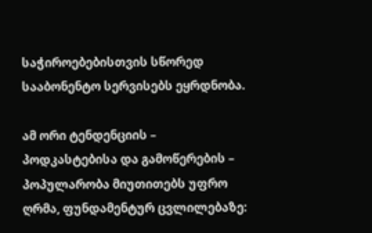საჭიროებებისთვის სწორედ სააბონენტო სერვისებს ეყრდნობა.

ამ ორი ტენდენციის – პოდკასტებისა და გამოწერების – პოპულარობა მიუთითებს უფრო ღრმა, ფუნდამენტურ ცვლილებაზე: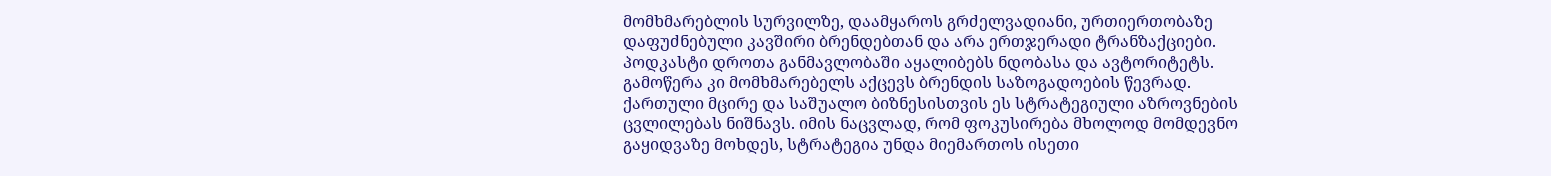მომხმარებლის სურვილზე, დაამყაროს გრძელვადიანი, ურთიერთობაზე დაფუძნებული კავშირი ბრენდებთან და არა ერთჯერადი ტრანზაქციები. პოდკასტი დროთა განმავლობაში აყალიბებს ნდობასა და ავტორიტეტს. გამოწერა კი მომხმარებელს აქცევს ბრენდის საზოგადოების წევრად. ქართული მცირე და საშუალო ბიზნესისთვის ეს სტრატეგიული აზროვნების ცვლილებას ნიშნავს. იმის ნაცვლად, რომ ფოკუსირება მხოლოდ მომდევნო გაყიდვაზე მოხდეს, სტრატეგია უნდა მიემართოს ისეთი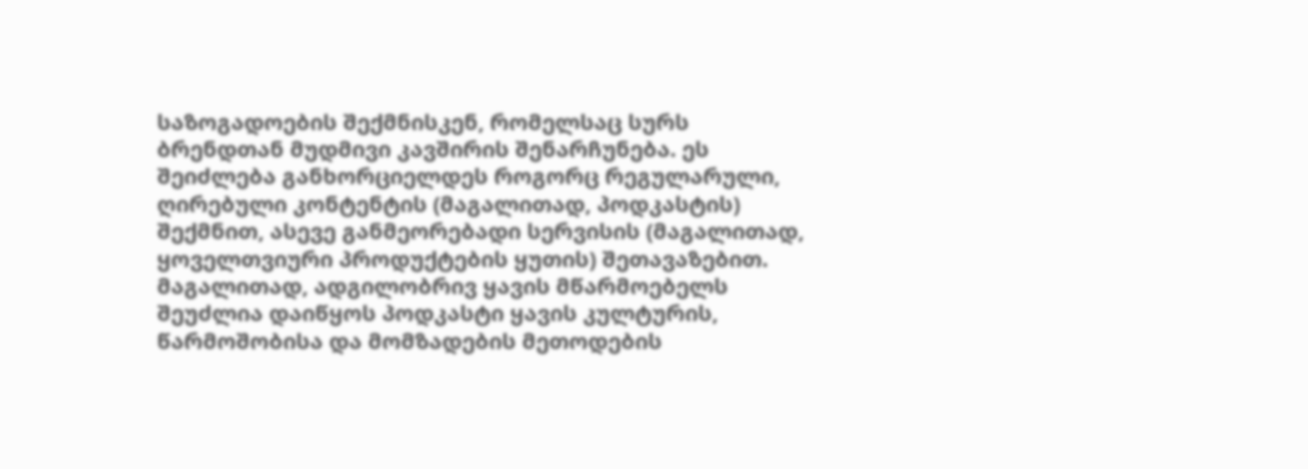საზოგადოების შექმნისკენ, რომელსაც სურს ბრენდთან მუდმივი კავშირის შენარჩუნება. ეს შეიძლება განხორციელდეს როგორც რეგულარული, ღირებული კონტენტის (მაგალითად, პოდკასტის) შექმნით, ასევე განმეორებადი სერვისის (მაგალითად, ყოველთვიური პროდუქტების ყუთის) შეთავაზებით. მაგალითად, ადგილობრივ ყავის მწარმოებელს შეუძლია დაიწყოს პოდკასტი ყავის კულტურის, წარმოშობისა და მომზადების მეთოდების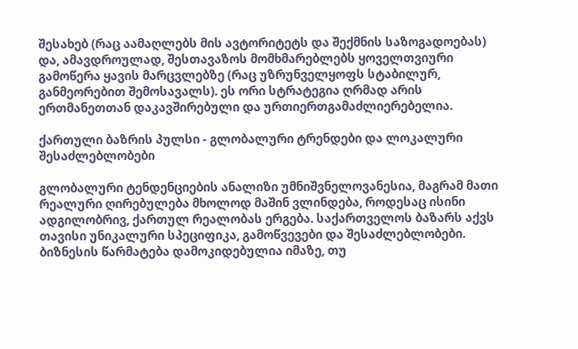შესახებ (რაც აამაღლებს მის ავტორიტეტს და შექმნის საზოგადოებას) და, ამავდროულად, შესთავაზოს მომხმარებლებს ყოველთვიური გამოწერა ყავის მარცვლებზე (რაც უზრუნველყოფს სტაბილურ, განმეორებით შემოსავალს). ეს ორი სტრატეგია ღრმად არის ერთმანეთთან დაკავშირებული და ურთიერთგამაძლიერებელია.

ქართული ბაზრის პულსი - გლობალური ტრენდები და ლოკალური შესაძლებლობები

გლობალური ტენდენციების ანალიზი უმნიშვნელოვანესია, მაგრამ მათი რეალური ღირებულება მხოლოდ მაშინ ვლინდება, როდესაც ისინი ადგილობრივ, ქართულ რეალობას ერგება. საქართველოს ბაზარს აქვს თავისი უნიკალური სპეციფიკა, გამოწვევები და შესაძლებლობები. ბიზნესის წარმატება დამოკიდებულია იმაზე, თუ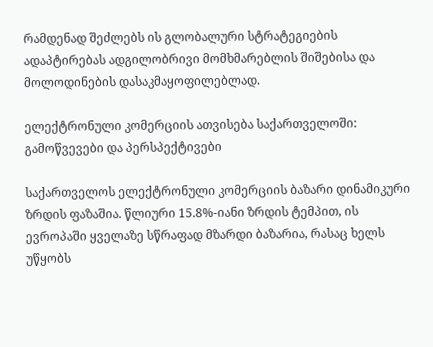რამდენად შეძლებს ის გლობალური სტრატეგიების ადაპტირებას ადგილობრივი მომხმარებლის შიშებისა და მოლოდინების დასაკმაყოფილებლად.

ელექტრონული კომერციის ათვისება საქართველოში: გამოწვევები და პერსპექტივები

საქართველოს ელექტრონული კომერციის ბაზარი დინამიკური ზრდის ფაზაშია. წლიური 15.8%-იანი ზრდის ტემპით, ის ევროპაში ყველაზე სწრაფად მზარდი ბაზარია, რასაც ხელს უწყობს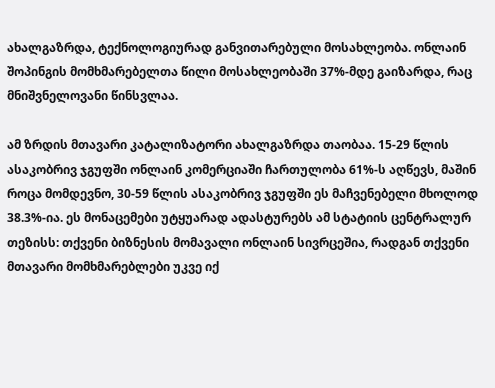ახალგაზრდა, ტექნოლოგიურად განვითარებული მოსახლეობა. ონლაინ შოპინგის მომხმარებელთა წილი მოსახლეობაში 37%-მდე გაიზარდა, რაც მნიშვნელოვანი წინსვლაა.

ამ ზრდის მთავარი კატალიზატორი ახალგაზრდა თაობაა. 15-29 წლის ასაკობრივ ჯგუფში ონლაინ კომერციაში ჩართულობა 61%-ს აღწევს, მაშინ როცა მომდევნო, 30-59 წლის ასაკობრივ ჯგუფში ეს მაჩვენებელი მხოლოდ 38.3%-ია. ეს მონაცემები უტყუარად ადასტურებს ამ სტატიის ცენტრალურ თეზისს: თქვენი ბიზნესის მომავალი ონლაინ სივრცეშია, რადგან თქვენი მთავარი მომხმარებლები უკვე იქ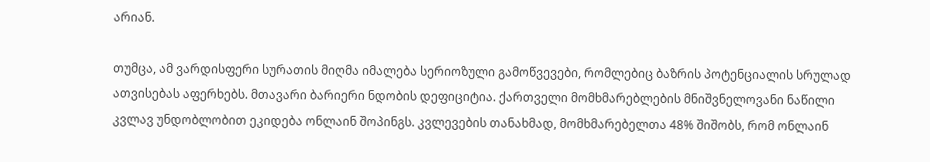არიან.

თუმცა, ამ ვარდისფერი სურათის მიღმა იმალება სერიოზული გამოწვევები, რომლებიც ბაზრის პოტენციალის სრულად ათვისებას აფერხებს. მთავარი ბარიერი ნდობის დეფიციტია. ქართველი მომხმარებლების მნიშვნელოვანი ნაწილი კვლავ უნდობლობით ეკიდება ონლაინ შოპინგს. კვლევების თანახმად, მომხმარებელთა 48% შიშობს, რომ ონლაინ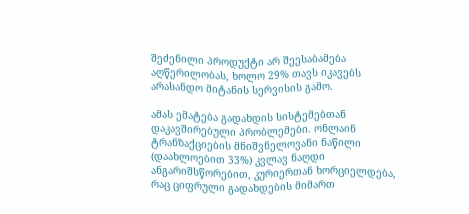შეძენილი პროდუქტი არ შეესაბამება აღწერილობას, ხოლო 29% თავს იკავებს არასანდო მიტანის სერვისის გამო.

ამას ემატება გადახდის სისტემებთან დაკავშირებული პრობლემები. ონლაინ ტრანზაქციების მნიშვნელოვანი ნაწილი (დაახლოებით 33%) კვლავ ნაღდი ანგარიშსწორებით, კურიერთან ხორციელდება, რაც ციფრული გადახდების მიმართ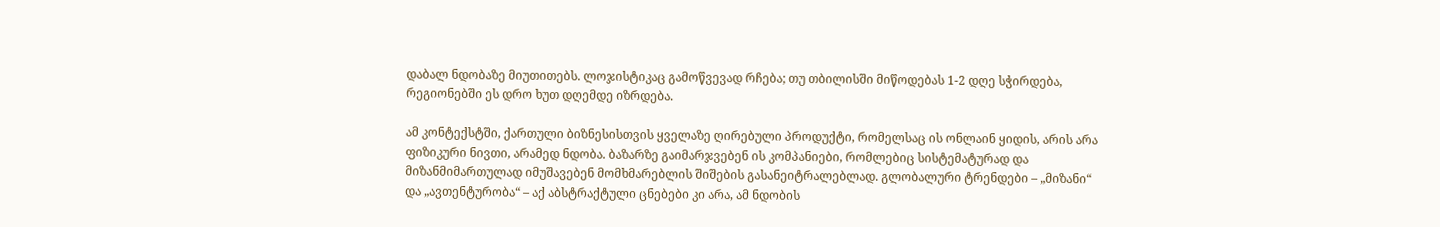დაბალ ნდობაზე მიუთითებს. ლოჯისტიკაც გამოწვევად რჩება; თუ თბილისში მიწოდებას 1-2 დღე სჭირდება, რეგიონებში ეს დრო ხუთ დღემდე იზრდება.

ამ კონტექსტში, ქართული ბიზნესისთვის ყველაზე ღირებული პროდუქტი, რომელსაც ის ონლაინ ყიდის, არის არა ფიზიკური ნივთი, არამედ ნდობა. ბაზარზე გაიმარჯვებენ ის კომპანიები, რომლებიც სისტემატურად და მიზანმიმართულად იმუშავებენ მომხმარებლის შიშების გასანეიტრალებლად. გლობალური ტრენდები – „მიზანი“ და „ავთენტურობა“ – აქ აბსტრაქტული ცნებები კი არა, ამ ნდობის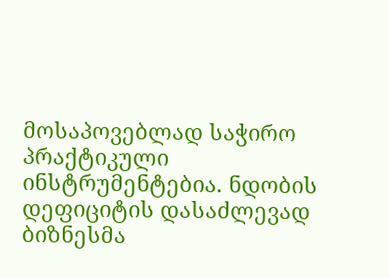მოსაპოვებლად საჭირო პრაქტიკული ინსტრუმენტებია. ნდობის დეფიციტის დასაძლევად ბიზნესმა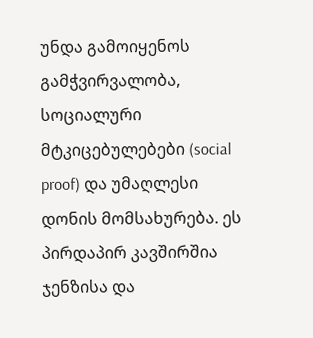უნდა გამოიყენოს გამჭვირვალობა, სოციალური მტკიცებულებები (social proof) და უმაღლესი დონის მომსახურება. ეს პირდაპირ კავშირშია ჯენზისა და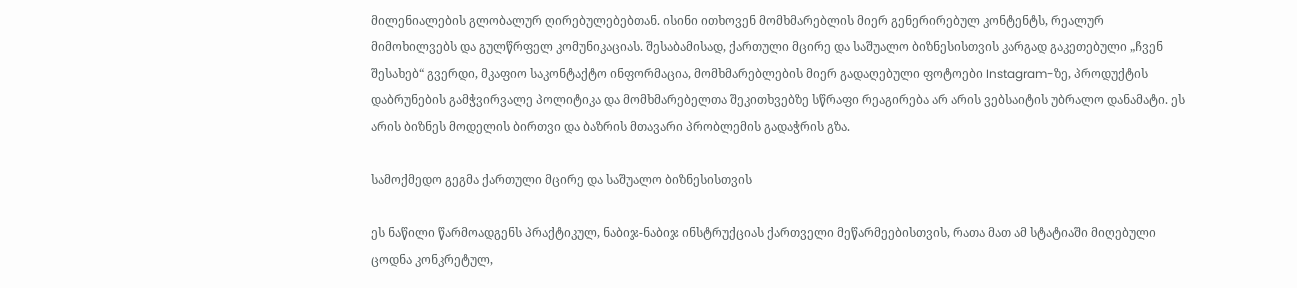მილენიალების გლობალურ ღირებულებებთან. ისინი ითხოვენ მომხმარებლის მიერ გენერირებულ კონტენტს, რეალურ მიმოხილვებს და გულწრფელ კომუნიკაციას. შესაბამისად, ქართული მცირე და საშუალო ბიზნესისთვის კარგად გაკეთებული „ჩვენ შესახებ“ გვერდი, მკაფიო საკონტაქტო ინფორმაცია, მომხმარებლების მიერ გადაღებული ფოტოები Instagram-ზე, პროდუქტის დაბრუნების გამჭვირვალე პოლიტიკა და მომხმარებელთა შეკითხვებზე სწრაფი რეაგირება არ არის ვებსაიტის უბრალო დანამატი. ეს არის ბიზნეს მოდელის ბირთვი და ბაზრის მთავარი პრობლემის გადაჭრის გზა.

სამოქმედო გეგმა ქართული მცირე და საშუალო ბიზნესისთვის

ეს ნაწილი წარმოადგენს პრაქტიკულ, ნაბიჯ-ნაბიჯ ინსტრუქციას ქართველი მეწარმეებისთვის, რათა მათ ამ სტატიაში მიღებული ცოდნა კონკრეტულ,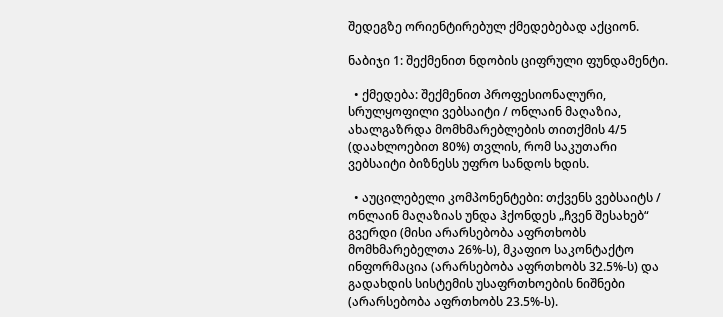შედეგზე ორიენტირებულ ქმედებებად აქციონ.

ნაბიჯი 1: შექმენით ნდობის ციფრული ფუნდამენტი.

  • ქმედება: შექმენით პროფესიონალური, სრულყოფილი ვებსაიტი / ონლაინ მაღაზია, ახალგაზრდა მომხმარებლების თითქმის 4/5 (დაახლოებით 80%) თვლის, რომ საკუთარი ვებსაიტი ბიზნესს უფრო სანდოს ხდის.

  • აუცილებელი კომპონენტები: თქვენს ვებსაიტს / ონლაინ მაღაზიას უნდა ჰქონდეს „ჩვენ შესახებ“ გვერდი (მისი არარსებობა აფრთხობს მომხმარებელთა 26%-ს), მკაფიო საკონტაქტო ინფორმაცია (არარსებობა აფრთხობს 32.5%-ს) და გადახდის სისტემის უსაფრთხოების ნიშნები (არარსებობა აფრთხობს 23.5%-ს).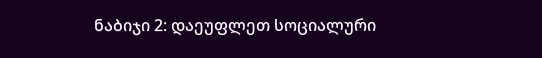ნაბიჯი 2: დაეუფლეთ სოციალური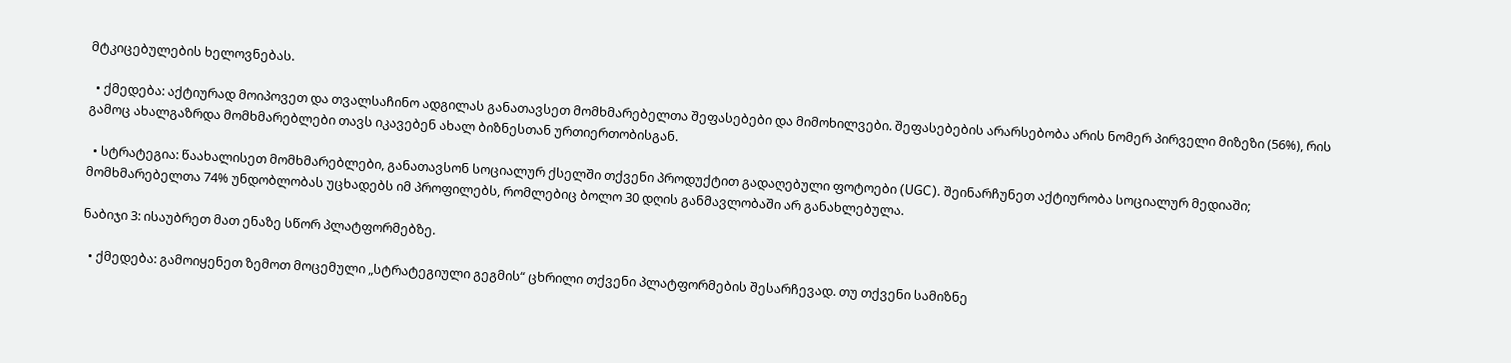მტკიცებულების ხელოვნებას.

  • ქმედება: აქტიურად მოიპოვეთ და თვალსაჩინო ადგილას განათავსეთ მომხმარებელთა შეფასებები და მიმოხილვები. შეფასებების არარსებობა არის ნომერ პირველი მიზეზი (56%), რის გამოც ახალგაზრდა მომხმარებლები თავს იკავებენ ახალ ბიზნესთან ურთიერთობისგან.

  • სტრატეგია: წაახალისეთ მომხმარებლები, განათავსონ სოციალურ ქსელში თქვენი პროდუქტით გადაღებული ფოტოები (UGC). შეინარჩუნეთ აქტიურობა სოციალურ მედიაში; მომხმარებელთა 74% უნდობლობას უცხადებს იმ პროფილებს, რომლებიც ბოლო 30 დღის განმავლობაში არ განახლებულა.

ნაბიჯი 3: ისაუბრეთ მათ ენაზე სწორ პლატფორმებზე.

  • ქმედება: გამოიყენეთ ზემოთ მოცემული „სტრატეგიული გეგმის“ ცხრილი თქვენი პლატფორმების შესარჩევად. თუ თქვენი სამიზნე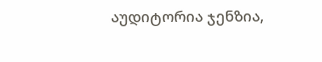აუდიტორია ჯენზია,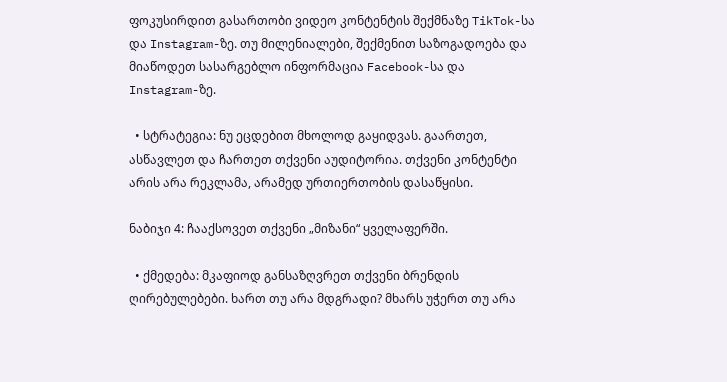ფოკუსირდით გასართობი ვიდეო კონტენტის შექმნაზე TikTok-სა და Instagram-ზე. თუ მილენიალები, შექმენით საზოგადოება და მიაწოდეთ სასარგებლო ინფორმაცია Facebook-სა და Instagram-ზე.

  • სტრატეგია: ნუ ეცდებით მხოლოდ გაყიდვას. გაართეთ, ასწავლეთ და ჩართეთ თქვენი აუდიტორია. თქვენი კონტენტი არის არა რეკლამა, არამედ ურთიერთობის დასაწყისი.

ნაბიჯი 4: ჩააქსოვეთ თქვენი „მიზანი“ ყველაფერში.

  • ქმედება: მკაფიოდ განსაზღვრეთ თქვენი ბრენდის ღირებულებები. ხართ თუ არა მდგრადი? მხარს უჭერთ თუ არა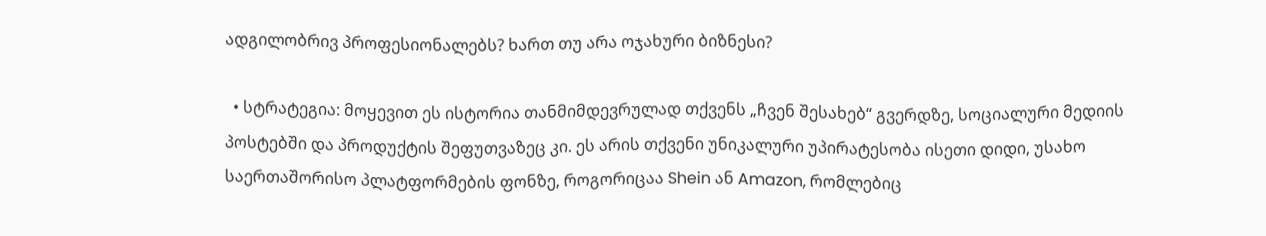ადგილობრივ პროფესიონალებს? ხართ თუ არა ოჯახური ბიზნესი?

  • სტრატეგია: მოყევით ეს ისტორია თანმიმდევრულად თქვენს „ჩვენ შესახებ“ გვერდზე, სოციალური მედიის პოსტებში და პროდუქტის შეფუთვაზეც კი. ეს არის თქვენი უნიკალური უპირატესობა ისეთი დიდი, უსახო საერთაშორისო პლატფორმების ფონზე, როგორიცაა Shein ან Amazon, რომლებიც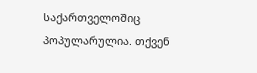საქართველოშიც პოპულარულია. თქვენ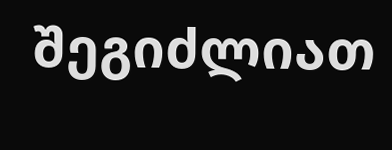შეგიძლიათ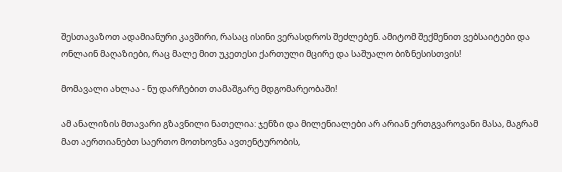შესთავაზოთ ადამიანური კავშირი, რასაც ისინი ვერასდროს შეძლებენ. ამიტომ შექმენით ვებსაიტები და ონლაინ მაღაზიები, რაც მალე მით უკეთესი ქართული მცირე და საშუალო ბიზნესისთვის!

მომავალი ახლაა - ნუ დარჩებით თამაშგარე მდგომარეობაში!

ამ ანალიზის მთავარი გზავნილი ნათელია: ჯენზი და მილენიალები არ არიან ერთგვაროვანი მასა, მაგრამ მათ აერთიანებთ საერთო მოთხოვნა ავთენტურობის,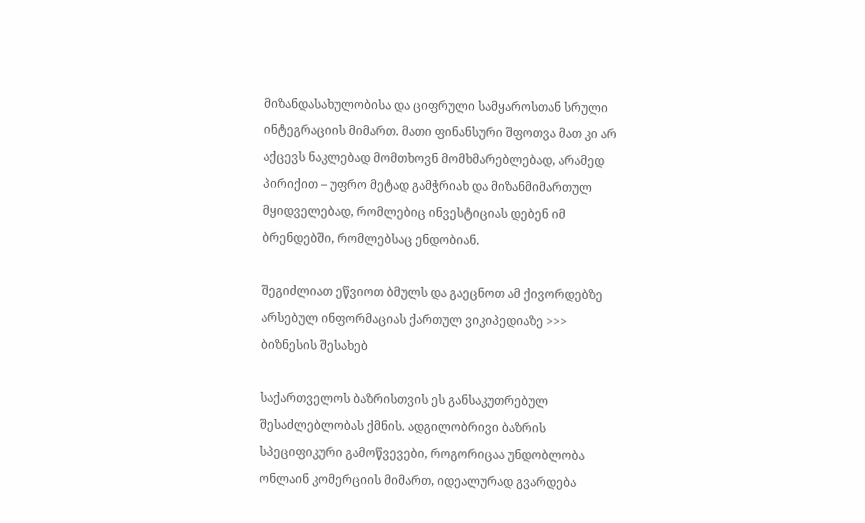მიზანდასახულობისა და ციფრული სამყაროსთან სრული ინტეგრაციის მიმართ. მათი ფინანსური შფოთვა მათ კი არ აქცევს ნაკლებად მომთხოვნ მომხმარებლებად, არამედ პირიქით – უფრო მეტად გამჭრიახ და მიზანმიმართულ მყიდველებად, რომლებიც ინვესტიციას დებენ იმ ბრენდებში, რომლებსაც ენდობიან.

შეგიძლიათ ეწვიოთ ბმულს და გაეცნოთ ამ ქივორდებზე არსებულ ინფორმაციას ქართულ ვიკიპედიაზე >>> ბიზნესის შესახებ

საქართველოს ბაზრისთვის ეს განსაკუთრებულ შესაძლებლობას ქმნის. ადგილობრივი ბაზრის სპეციფიკური გამოწვევები, როგორიცაა უნდობლობა ონლაინ კომერციის მიმართ, იდეალურად გვარდება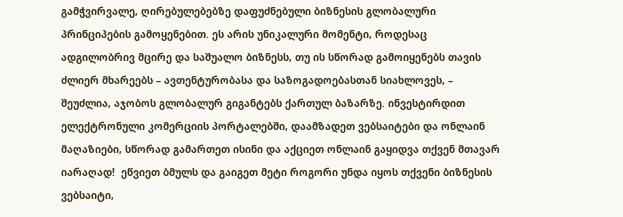გამჭვირვალე, ღირებულებებზე დაფუძნებული ბიზნესის გლობალური პრინციპების გამოყენებით. ეს არის უნიკალური მომენტი, როდესაც ადგილობრივ მცირე და საშუალო ბიზნესს, თუ ის სწორად გამოიყენებს თავის ძლიერ მხარეებს – ავთენტურობასა და საზოგადოებასთან სიახლოვეს, – შეუძლია, აჯობოს გლობალურ გიგანტებს ქართულ ბაზარზე. ინვესტირდით ელექტრონული კომერციის პორტალებში, დაამზადეთ ვებსაიტები და ონლაინ მაღაზიები, სწორად გამართეთ ისინი და აქციეთ ონლაინ გაყიდვა თქვენ მთავარ იარაღად!  ეწვიეთ ბმულს და გაიგეთ მეტი როგორი უნდა იყოს თქვენი ბიზნესის ვებსაიტი,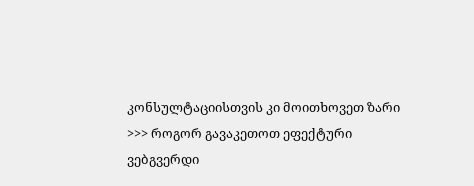კონსულტაციისთვის კი მოითხოვეთ ზარი >>> როგორ გავაკეთოთ ეფექტური ვებგვერდი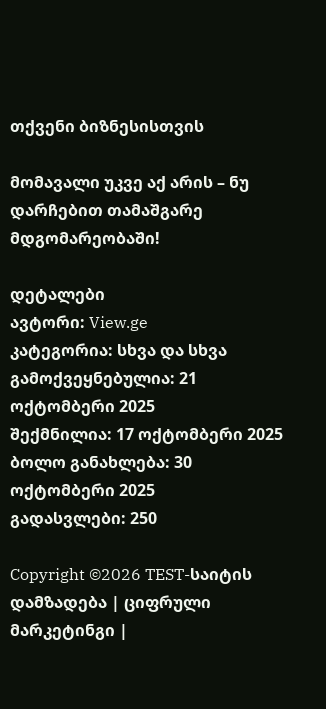თქვენი ბიზნესისთვის

მომავალი უკვე აქ არის – ნუ დარჩებით თამაშგარე მდგომარეობაში!

დეტალები
ავტორი: View.ge
კატეგორია: სხვა და სხვა
გამოქვეყნებულია: 21 ოქტომბერი 2025
შექმნილია: 17 ოქტომბერი 2025
ბოლო განახლება: 30 ოქტომბერი 2025
გადასვლები: 250

Copyright ©2026 TEST-საიტის დამზადება | ციფრული მარკეტინგი |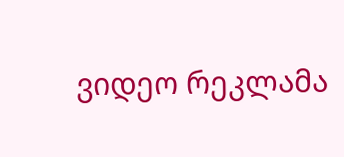ვიდეო რეკლამა